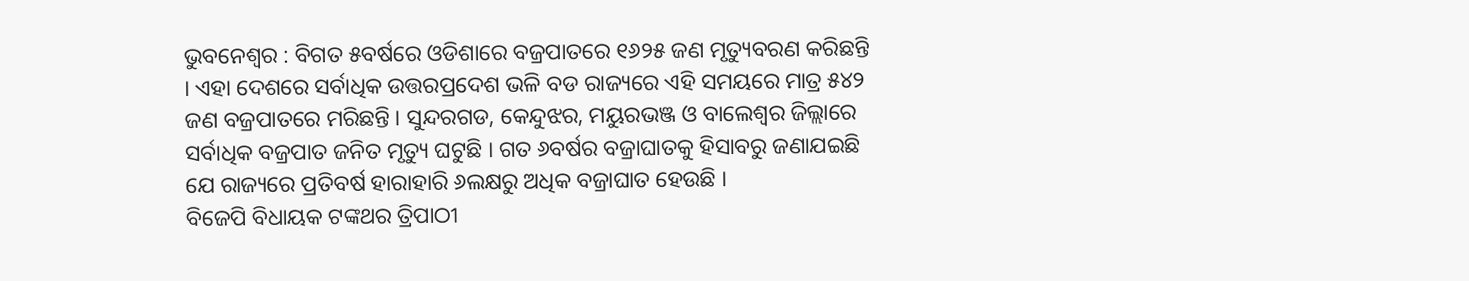ଭୁବନେଶ୍ୱର : ବିଗତ ୫ବର୍ଷରେ ଓଡିଶାରେ ବଜ୍ରପାତରେ ୧୬୨୫ ଜଣ ମୃତ୍ୟୁବରଣ କରିଛନ୍ତି । ଏହା ଦେଶରେ ସର୍ବାଧିକ ଉତ୍ତରପ୍ରଦେଶ ଭଳି ବଡ ରାଜ୍ୟରେ ଏହି ସମୟରେ ମାତ୍ର ୫୪୨ ଜଣ ବଜ୍ରପାତରେ ମରିଛନ୍ତି । ସୁନ୍ଦରଗଡ, କେନ୍ଦୁଝର, ମୟୁରଭଞ୍ଜ ଓ ବାଲେଶ୍ୱର ଜିଲ୍ଲାରେ ସର୍ବାଧିକ ବଜ୍ରପାତ ଜନିତ ମୃତ୍ୟୁ ଘଟୁଛି । ଗତ ୬ବର୍ଷର ବଜ୍ରାଘାତକୁ ହିସାବରୁ ଜଣାଯଇଛି ଯେ ରାଜ୍ୟରେ ପ୍ରତିବର୍ଷ ହାରାହାରି ୬ଲକ୍ଷରୁ ଅଧିକ ବଜ୍ରାଘାତ ହେଉଛି ।
ବିଜେପି ବିଧାୟକ ଟଙ୍କଥର ତ୍ରିପାଠୀ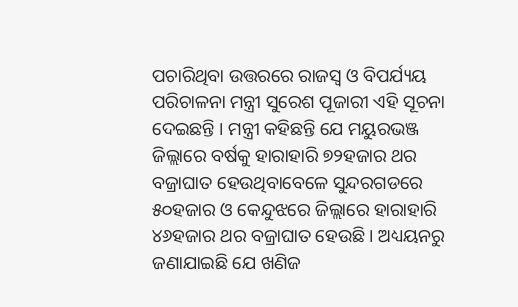ପଚାରିଥିବା ଉତ୍ତରରେ ରାଜସ୍ୱ ଓ ବିପର୍ଯ୍ୟୟ ପରିଚାଳନା ମନ୍ତ୍ରୀ ସୁରେଶ ପୂଜାରୀ ଏହି ସୂଚନା ଦେଇଛନ୍ତି । ମନ୍ତ୍ରୀ କହିଛନ୍ତି ଯେ ମୟୁରଭଞ୍ଜ ଜିଲ୍ଲାରେ ବର୍ଷକୁ ହାରାହାରି ୭୨ହଜାର ଥର ବଜ୍ରାଘାତ ହେଉଥିବାବେଳେ ସୁନ୍ଦରଗଡରେ ୫୦ହଜାର ଓ କେନ୍ଦୁଝରେ ଜିଲ୍ଲାରେ ହାରାହାରି ୪୬ହଜାର ଥର ବଜ୍ରାଘାତ ହେଉଛି । ଅଧ୍ୟୟନରୁ ଜଣାଯାଇଛି ଯେ ଖଣିଜ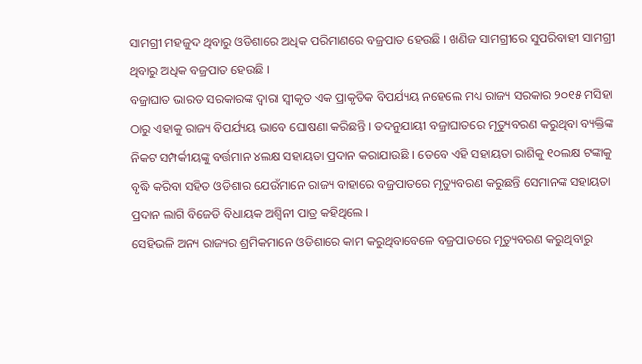ସାମଗ୍ରୀ ମହଜୁଦ ଥିବାରୁ ଓଡିଶାରେ ଅଧିକ ପରିମାଣରେ ବଜ୍ରପାତ ହେଉଛି । ଖଣିଜ ସାମଗ୍ରୀରେ ସୁପରିବାହୀ ସାମଗ୍ରୀ ଥିବାରୁ ଅଧିକ ବଜ୍ରପାତ ହେଉଛି ।
ବଜ୍ରାଘାତ ଭାରତ ସରକାରଙ୍କ ଦ୍ୱାରା ସ୍ୱୀକୃତ ଏକ ପ୍ରାକୃତିକ ବିପର୍ଯ୍ୟୟ ନହେଲେ ମଧ୍ୟ ରାଜ୍ୟ ସରକାର ୨୦୧୫ ମସିହା ଠାରୁ ଏହାକୁ ରାଜ୍ୟ ବିପର୍ଯ୍ୟୟ ଭାବେ ଘୋଷଣା କରିଛନ୍ତି । ତଦନୁଯାୟୀ ବଜ୍ରାଘାତରେ ମୃତ୍ୟୁବରଣ କରୁଥିବା ବ୍ୟକ୍ତିଙ୍କ ନିକଟ ସମ୍ପର୍କୀୟଙ୍କୁ ବର୍ତ୍ତମାନ ୪ଲକ୍ଷ ସହାୟତା ପ୍ରଦାନ କରାଯାଉଛି । ତେବେ ଏହି ସହାୟତା ରାଶିକୁ ୧୦ଲକ୍ଷ ଟଙ୍କାକୁ ବୃଦ୍ଧି କରିବା ସହିତ ଓଡିଶାର ଯେଉଁମାନେ ରାଜ୍ୟ ବାହାରେ ବଜ୍ରପାତରେ ମୃତ୍ୟୁବରଣ କରୁଛନ୍ତି ସେମାନଙ୍କ ସହାୟତା ପ୍ରଦାନ ଲାଗି ବିଜେଡି ବିଧାୟକ ଅଶ୍ୱିନୀ ପାତ୍ର କହିଥିଲେ ।
ସେହିଭଳି ଅନ୍ୟ ରାଜ୍ୟର ଶ୍ରମିକମାନେ ଓଡିଶାରେ କାମ କରୁଥିବାବେଳେ ବଜ୍ରପାତରେ ମୃତ୍ୟୁବରଣ କରୁଥିବାରୁ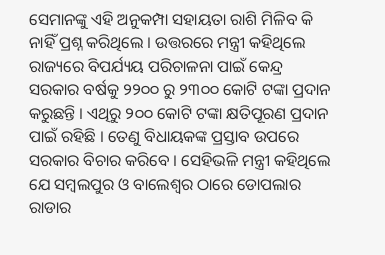ସେମାନଙ୍କୁ ଏହି ଅନୁକମ୍ପା ସହାୟତା ରାଶି ମିଳିବ କି ନାହିଁ ପ୍ରଶ୍ନ କରିଥିଲେ । ଉତ୍ତରରେ ମନ୍ତ୍ରୀ କହିଥିଲେ ରାଜ୍ୟରେ ବିପର୍ଯ୍ୟୟ ପରିଚାଳନା ପାଇଁ କେନ୍ଦ୍ର ସରକାର ବର୍ଷକୁ ୨୨୦୦ ରୁ ୨୩୦୦ କୋଟି ଟଙ୍କା ପ୍ରଦାନ କରୁଛନ୍ତି । ଏଥିରୁ ୨୦୦ କୋଟି ଟଙ୍କା କ୍ଷତିପୂରଣ ପ୍ରଦାନ ପାଇଁ ରହିଛି । ତେଣୁ ବିଧାୟକଙ୍କ ପ୍ରସ୍ତାବ ଉପରେ ସରକାର ବିଚାର କରିବେ । ସେହିଭଳି ମନ୍ତ୍ରୀ କହିଥିଲେ ଯେ ସମ୍ବଲପୁର ଓ ବାଲେଶ୍ୱର ଠାରେ ଡୋପଲାର ରାଡାର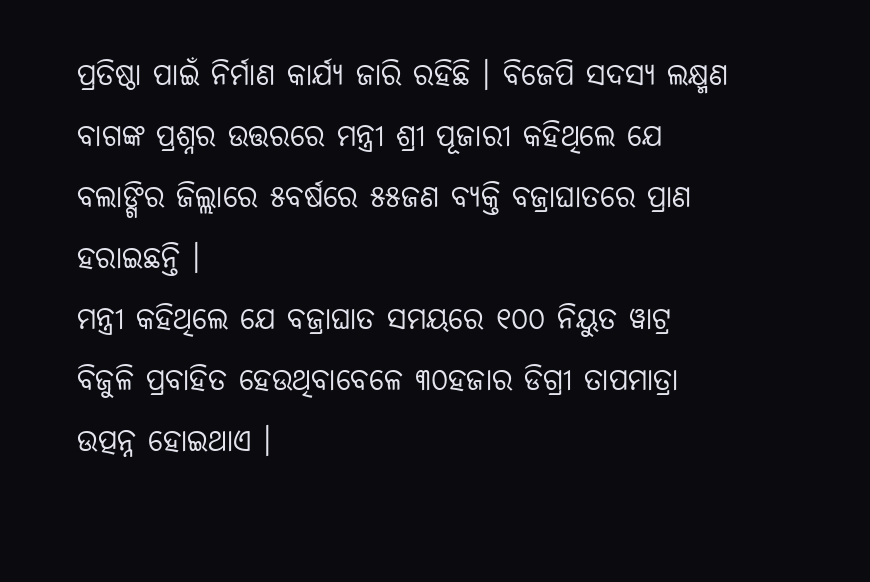ପ୍ରତିଷ୍ଠା ପାଇଁ ନିର୍ମାଣ କାର୍ଯ୍ୟ ଜାରି ରହିଛି । ବିଜେପି ସଦସ୍ୟ ଲକ୍ଷ୍ମଣ ବାଗଙ୍କ ପ୍ରଶ୍ନର ଉତ୍ତରରେ ମନ୍ତ୍ରୀ ଶ୍ରୀ ପୂଜାରୀ କହିଥିଲେ ଯେ ବଲାଙ୍ଗିର ଜିଲ୍ଲାରେ ୫ବର୍ଷରେ ୫୫ଜଣ ବ୍ୟକ୍ତି ବଜ୍ରାଘାତରେ ପ୍ରାଣ ହରାଇଛନ୍ତି ।
ମନ୍ତ୍ରୀ କହିଥିଲେ ଯେ ବଜ୍ରାଘାତ ସମୟରେ ୧୦୦ ନିୟୁତ ୱାଟ୍ର ବିଜୁଳି ପ୍ରବାହିତ ହେଉଥିବାବେଳେ ୩୦ହଜାର ଡିଗ୍ରୀ ତାପମାତ୍ରା ଉତ୍ପନ୍ନ ହୋଇଥାଏ ।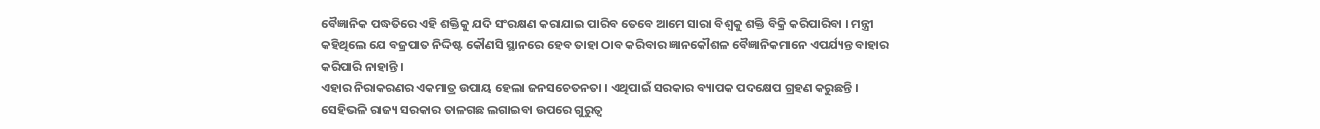ବୈଜ୍ଞାନିକ ପଦ୍ଧତିରେ ଏହି ଶକ୍ତିକୁ ଯଦି ସଂରକ୍ଷଣ କରାଯାଇ ପାରିବ ତେବେ ଆମେ ସାରା ବିଶ୍ୱକୁ ଶକ୍ତି ବିକ୍ରି କରିପାରିବା । ମନ୍ତ୍ରୀ କହିଥିଲେ ଯେ ବଜ୍ରପାତ ନିଦ୍ଦିଷ୍ଟ କୌଣସି ସ୍ଥାନରେ ହେବ ତାହା ଠାବ କରିବାର ଜ୍ଞାନକୌଶଳ ବୈଜ୍ଞାନିକମାନେ ଏପର୍ଯ୍ୟନ୍ତ ବାହାର କରିପାରି ନାହାନ୍ତି ।
ଏହାର ନିରାକରଣର ଏକମାତ୍ର ଉପାୟ ହେଲା ଜନସଚେତନତା । ଏଥିପାଇଁ ସରକାର ବ୍ୟାପକ ପଦକ୍ଷେପ ଗ୍ରହଣ କରୁଛନ୍ତି । ସେହିଭଳି ରାଜ୍ୟ ସରକାର ତାଳଗଛ ଲଗାଇବା ଉପରେ ଗୁରୁତ୍ୱ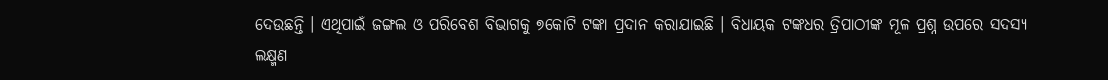ଦେଉଛନ୍ତି । ଏଥିପାଇଁ ଜଙ୍ଗଲ ଓ ପରିବେଶ ବିଭାଗକୁ ୭କୋଟି ଟଙ୍କା ପ୍ରଦାନ କରାଯାଇଛି । ବିଧାୟକ ଟଙ୍କଧର ତ୍ରିପାଠୀଙ୍କ ମୂଳ ପ୍ରଶ୍ନ ଉପରେ ସଦସ୍ୟ ଲକ୍ଷ୍ମଣ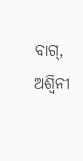ବାଗ୍, ଅଶ୍ୱିନୀ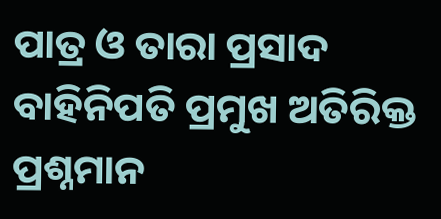ପାତ୍ର ଓ ତାରା ପ୍ରସାଦ ବାହିନିପତି ପ୍ରମୁଖ ଅତିରିକ୍ତ ପ୍ରଶ୍ନମାନ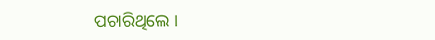ପଚାରିଥିଲେ ।